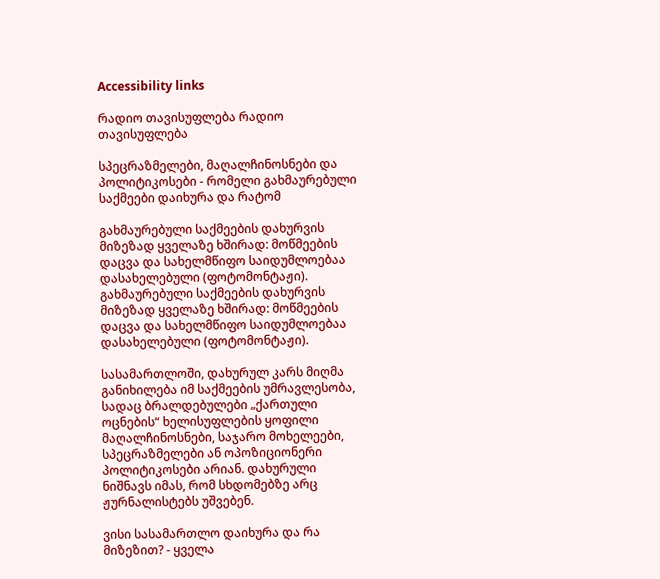Accessibility links

რადიო თავისუფლება რადიო თავისუფლება

სპეცრაზმელები, მაღალჩინოსნები და პოლიტიკოსები - რომელი გახმაურებული საქმეები დაიხურა და რატომ

გახმაურებული საქმეების დახურვის მიზეზად ყველაზე ხშირად: მოწმეების დაცვა და სახელმწიფო საიდუმლოებაა დასახელებული (ფოტომონტაჟი).
გახმაურებული საქმეების დახურვის მიზეზად ყველაზე ხშირად: მოწმეების დაცვა და სახელმწიფო საიდუმლოებაა დასახელებული (ფოტომონტაჟი).

სასამართლოში, დახურულ კარს მიღმა განიხილება იმ საქმეების უმრავლესობა, სადაც ბრალდებულები „ქართული ოცნების“ ხელისუფლების ყოფილი მაღალჩინოსნები, საჯარო მოხელეები, სპეცრაზმელები ან ოპოზიციონერი პოლიტიკოსები არიან. დახურული ნიშნავს იმას, რომ სხდომებზე არც ჟურნალისტებს უშვებენ.

ვისი სასამართლო დაიხურა და რა მიზეზით? - ყველა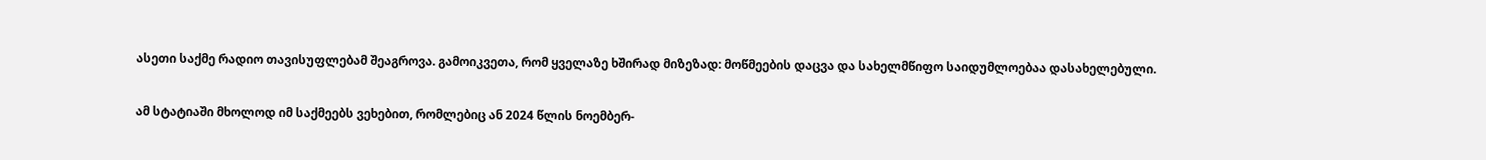ასეთი საქმე რადიო თავისუფლებამ შეაგროვა. გამოიკვეთა, რომ ყველაზე ხშირად მიზეზად: მოწმეების დაცვა და სახელმწიფო საიდუმლოებაა დასახელებული.

ამ სტატიაში მხოლოდ იმ საქმეებს ვეხებით, რომლებიც ან 2024 წლის ნოემბერ-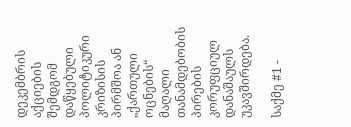დეკემბრის აქციების შემდგომ დაწყებული პოლიტიკური კრიზისის პირმშოა ან „ქართული ოცნების“ მაღალი თანამდებობის პირების კორუფციულ დანაშაულს უკავშირდება.

საქმე #1 -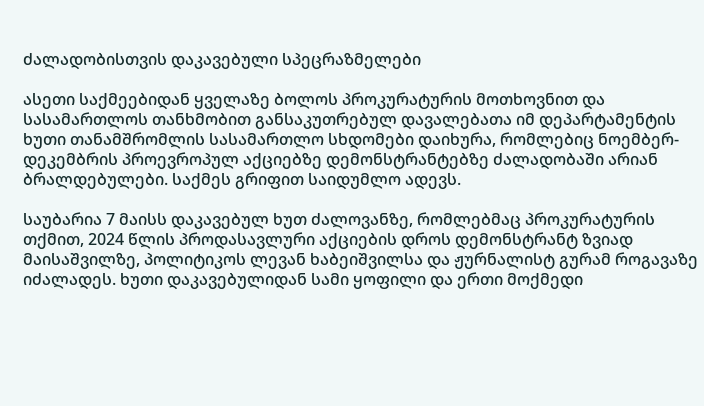ძალადობისთვის დაკავებული სპეცრაზმელები

ასეთი საქმეებიდან ყველაზე ბოლოს პროკურატურის მოთხოვნით და სასამართლოს თანხმობით განსაკუთრებულ დავალებათა იმ დეპარტამენტის ხუთი თანამშრომლის სასამართლო სხდომები დაიხურა, რომლებიც ნოემბერ-დეკემბრის პროევროპულ აქციებზე დემონსტრანტებზე ძალადობაში არიან ბრალდებულები. საქმეს გრიფით საიდუმლო ადევს.

საუბარია 7 მაისს დაკავებულ ხუთ ძალოვანზე, რომლებმაც პროკურატურის თქმით, 2024 წლის პროდასავლური აქციების დროს დემონსტრანტ ზვიად მაისაშვილზე, პოლიტიკოს ლევან ხაბეიშვილსა და ჟურნალისტ გურამ როგავაზე იძალადეს. ხუთი დაკავებულიდან სამი ყოფილი და ერთი მოქმედი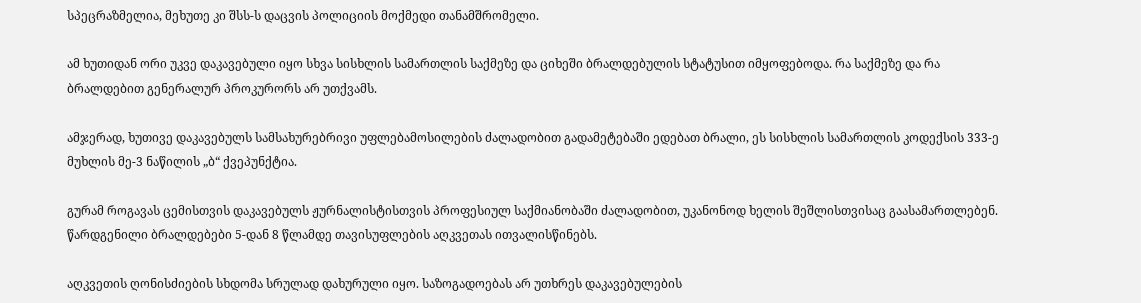სპეცრაზმელია, მეხუთე კი შსს-ს დაცვის პოლიციის მოქმედი თანამშრომელი.

ამ ხუთიდან ორი უკვე დაკავებული იყო სხვა სისხლის სამართლის საქმეზე და ციხეში ბრალდებულის სტატუსით იმყოფებოდა. რა საქმეზე და რა ბრალდებით გენერალურ პროკურორს არ უთქვამს.

ამჯერად, ხუთივე დაკავებულს სამსახურებრივი უფლებამოსილების ძალადობით გადამეტებაში ედებათ ბრალი, ეს სისხლის სამართლის კოდექსის 333-ე მუხლის მე-3 ნაწილის „ბ“ ქვეპუნქტია.

გურამ როგავას ცემისთვის დაკავებულს ჟურნალისტისთვის პროფესიულ საქმიანობაში ძალადობით, უკანონოდ ხელის შეშლისთვისაც გაასამართლებენ. წარდგენილი ბრალდებები 5-დან 8 წლამდე თავისუფლების აღკვეთას ითვალისწინებს.

აღკვეთის ღონისძიების სხდომა სრულად დახურული იყო. საზოგადოებას არ უთხრეს დაკავებულების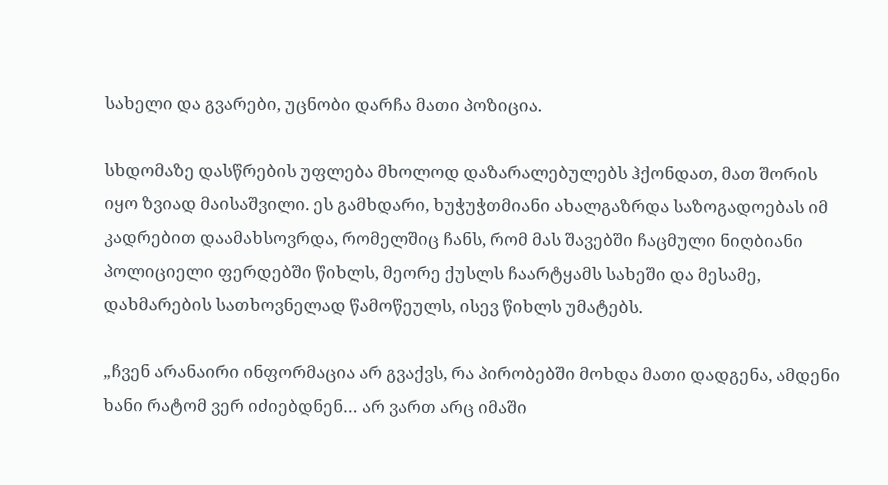სახელი და გვარები, უცნობი დარჩა მათი პოზიცია.

სხდომაზე დასწრების უფლება მხოლოდ დაზარალებულებს ჰქონდათ, მათ შორის იყო ზვიად მაისაშვილი. ეს გამხდარი, ხუჭუჭთმიანი ახალგაზრდა საზოგადოებას იმ კადრებით დაამახსოვრდა, რომელშიც ჩანს, რომ მას შავებში ჩაცმული ნიღბიანი პოლიციელი ფერდებში წიხლს, მეორე ქუსლს ჩაარტყამს სახეში და მესამე, დახმარების სათხოვნელად წამოწეულს, ისევ წიხლს უმატებს.

„ჩვენ არანაირი ინფორმაცია არ გვაქვს, რა პირობებში მოხდა მათი დადგენა, ამდენი ხანი რატომ ვერ იძიებდნენ… არ ვართ არც იმაში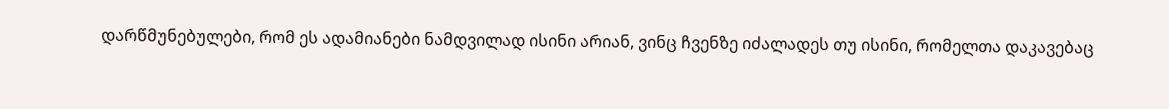დარწმუნებულები, რომ ეს ადამიანები ნამდვილად ისინი არიან, ვინც ჩვენზე იძალადეს თუ ისინი, რომელთა დაკავებაც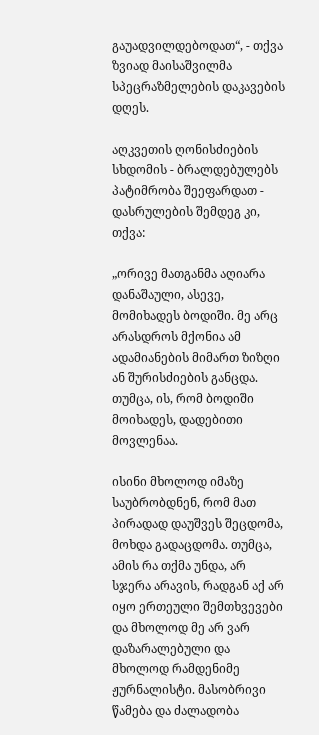გაუადვილდებოდათ“, - თქვა ზვიად მაისაშვილმა სპეცრაზმელების დაკავების დღეს.

აღკვეთის ღონისძიების სხდომის - ბრალდებულებს პატიმრობა შეეფარდათ - დასრულების შემდეგ კი, თქვა:

„ორივე მათგანმა აღიარა დანაშაული, ასევე, მომიხადეს ბოდიში. მე არც არასდროს მქონია ამ ადამიანების მიმართ ზიზღი ან შურისძიების განცდა. თუმცა, ის, რომ ბოდიში მოიხადეს, დადებითი მოვლენაა.

ისინი მხოლოდ იმაზე საუბრობდნენ, რომ მათ პირადად დაუშვეს შეცდომა, მოხდა გადაცდომა. თუმცა, ამის რა თქმა უნდა, არ სჯერა არავის, რადგან აქ არ იყო ერთეული შემთხვევები და მხოლოდ მე არ ვარ დაზარალებული და მხოლოდ რამდენიმე ჟურნალისტი. მასობრივი წამება და ძალადობა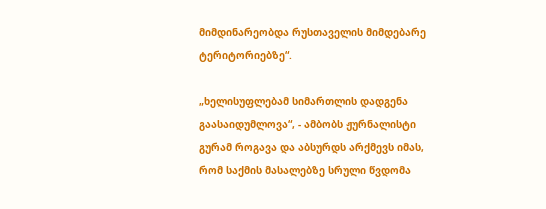მიმდინარეობდა რუსთაველის მიმდებარე ტერიტორიებზე“.

„ხელისუფლებამ სიმართლის დადგენა გაასაიდუმლოვა“, - ამბობს ჟურნალისტი გურამ როგავა და აბსურდს არქმევს იმას, რომ საქმის მასალებზე სრული წვდომა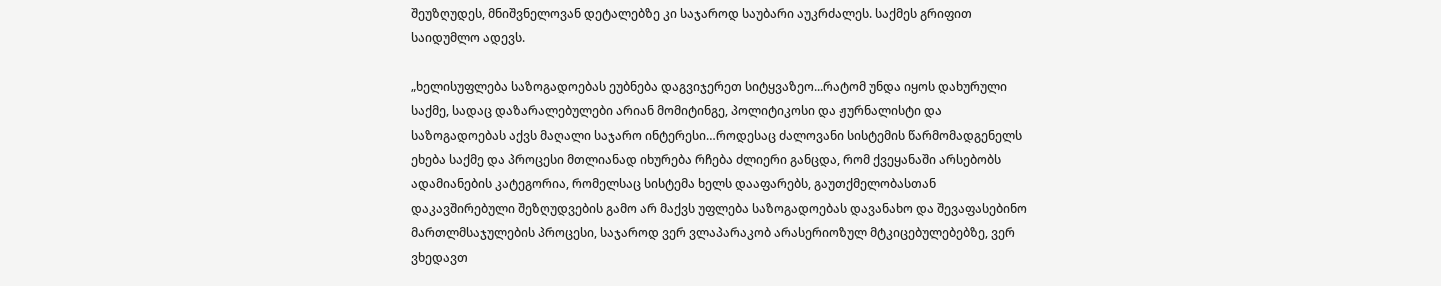შეუზღუდეს, მნიშვნელოვან დეტალებზე კი საჯაროდ საუბარი აუკრძალეს. საქმეს გრიფით საიდუმლო ადევს.

„ხელისუფლება საზოგადოებას ეუბნება დაგვიჯერეთ სიტყვაზეო...რატომ უნდა იყოს დახურული საქმე, სადაც დაზარალებულები არიან მომიტინგე, პოლიტიკოსი და ჟურნალისტი და საზოგადოებას აქვს მაღალი საჯარო ინტერესი…როდესაც ძალოვანი სისტემის წარმომადგენელს ეხება საქმე და პროცესი მთლიანად იხურება რჩება ძლიერი განცდა, რომ ქვეყანაში არსებობს ადამიანების კატეგორია, რომელსაც სისტემა ხელს დააფარებს, გაუთქმელობასთან დაკავშირებული შეზღუდვების გამო არ მაქვს უფლება საზოგადოებას დავანახო და შევაფასებინო მართლმსაჯულების პროცესი, საჯაროდ ვერ ვლაპარაკობ არასერიოზულ მტკიცებულებებზე, ვერ ვხედავთ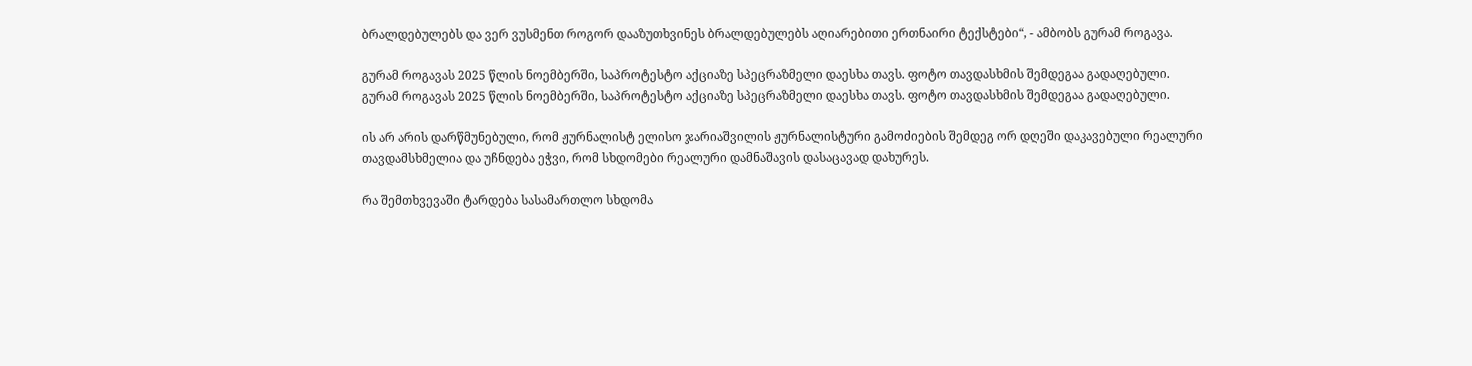ბრალდებულებს და ვერ ვუსმენთ როგორ დააზუთხვინეს ბრალდებულებს აღიარებითი ერთნაირი ტექსტები“, - ამბობს გურამ როგავა.

გურამ როგავას 2025 წლის ნოემბერში, საპროტესტო აქციაზე სპეცრაზმელი დაესხა თავს. ფოტო თავდასხმის შემდეგაა გადაღებული.
გურამ როგავას 2025 წლის ნოემბერში, საპროტესტო აქციაზე სპეცრაზმელი დაესხა თავს. ფოტო თავდასხმის შემდეგაა გადაღებული.

ის არ არის დარწმუნებული, რომ ჟურნალისტ ელისო ჯარიაშვილის ჟურნალისტური გამოძიების შემდეგ ორ დღეში დაკავებული რეალური თავდამსხმელია და უჩნდება ეჭვი, რომ სხდომები რეალური დამნაშავის დასაცავად დახურეს.

რა შემთხვევაში ტარდება სასამართლო სხდომა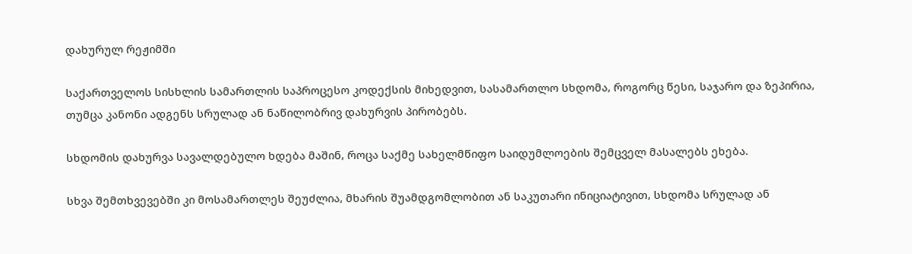დახურულ რეჟიმში

საქართველოს სისხლის სამართლის საპროცესო კოდექსის მიხედვით, სასამართლო სხდომა, როგორც წესი, საჯარო და ზეპირია, თუმცა კანონი ადგენს სრულად ან ნაწილობრივ დახურვის პირობებს.

სხდომის დახურვა სავალდებულო ხდება მაშინ, როცა საქმე სახელმწიფო საიდუმლოების შემცველ მასალებს ეხება.

სხვა შემთხვევებში კი მოსამართლეს შეუძლია, მხარის შუამდგომლობით ან საკუთარი ინიციატივით, სხდომა სრულად ან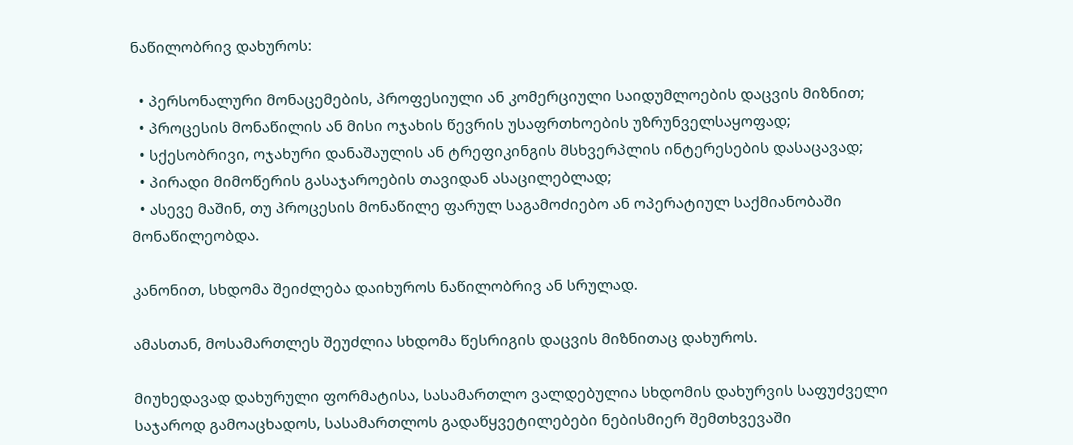ნაწილობრივ დახუროს:

  • პერსონალური მონაცემების, პროფესიული ან კომერციული საიდუმლოების დაცვის მიზნით;
  • პროცესის მონაწილის ან მისი ოჯახის წევრის უსაფრთხოების უზრუნველსაყოფად;
  • სქესობრივი, ოჯახური დანაშაულის ან ტრეფიკინგის მსხვერპლის ინტერესების დასაცავად;
  • პირადი მიმოწერის გასაჯაროების თავიდან ასაცილებლად;
  • ასევე მაშინ, თუ პროცესის მონაწილე ფარულ საგამოძიებო ან ოპერატიულ საქმიანობაში მონაწილეობდა.

კანონით, სხდომა შეიძლება დაიხუროს ნაწილობრივ ან სრულად.

ამასთან, მოსამართლეს შეუძლია სხდომა წესრიგის დაცვის მიზნითაც დახუროს.

მიუხედავად დახურული ფორმატისა, სასამართლო ვალდებულია სხდომის დახურვის საფუძველი საჯაროდ გამოაცხადოს, სასამართლოს გადაწყვეტილებები ნებისმიერ შემთხვევაში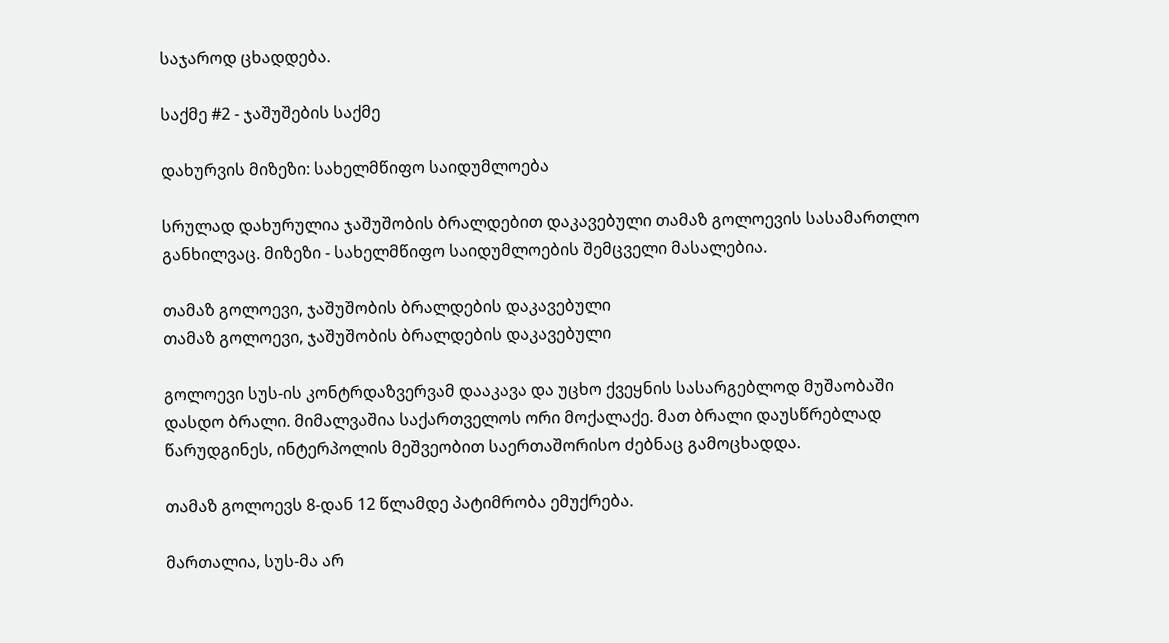საჯაროდ ცხადდება.

საქმე #2 - ჯაშუშების საქმე

დახურვის მიზეზი: სახელმწიფო საიდუმლოება

სრულად დახურულია ჯაშუშობის ბრალდებით დაკავებული თამაზ გოლოევის სასამართლო განხილვაც. მიზეზი - სახელმწიფო საიდუმლოების შემცველი მასალებია.

თამაზ გოლოევი, ჯაშუშობის ბრალდების დაკავებული
თამაზ გოლოევი, ჯაშუშობის ბრალდების დაკავებული

გოლოევი სუს-ის კონტრდაზვერვამ დააკავა და უცხო ქვეყნის სასარგებლოდ მუშაობაში დასდო ბრალი. მიმალვაშია საქართველოს ორი მოქალაქე. მათ ბრალი დაუსწრებლად წარუდგინეს, ინტერპოლის მეშვეობით საერთაშორისო ძებნაც გამოცხადდა.

თამაზ გოლოევს 8-დან 12 წლამდე პატიმრობა ემუქრება.

მართალია, სუს-მა არ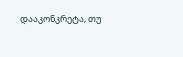დააკონკრეტა, თუ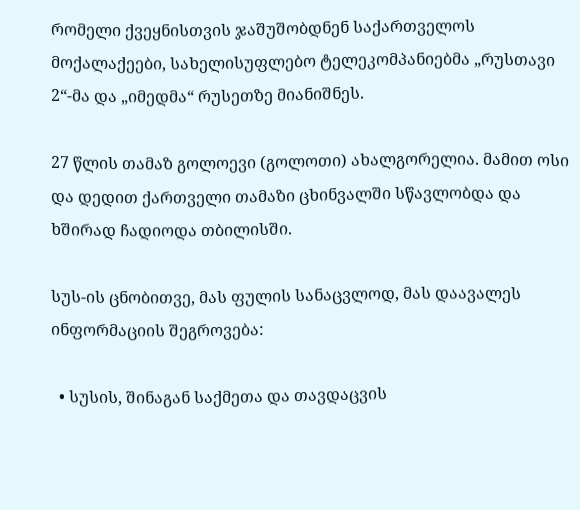რომელი ქვეყნისთვის ჯაშუშობდნენ საქართველოს მოქალაქეები, სახელისუფლებო ტელეკომპანიებმა „რუსთავი 2“-მა და „იმედმა“ რუსეთზე მიანიშნეს.

27 წლის თამაზ გოლოევი (გოლოთი) ახალგორელია. მამით ოსი და დედით ქართველი თამაზი ცხინვალში სწავლობდა და ხშირად ჩადიოდა თბილისში.

სუს-ის ცნობითვე, მას ფულის სანაცვლოდ, მას დაავალეს ინფორმაციის შეგროვება:

  • სუსის, შინაგან საქმეთა და თავდაცვის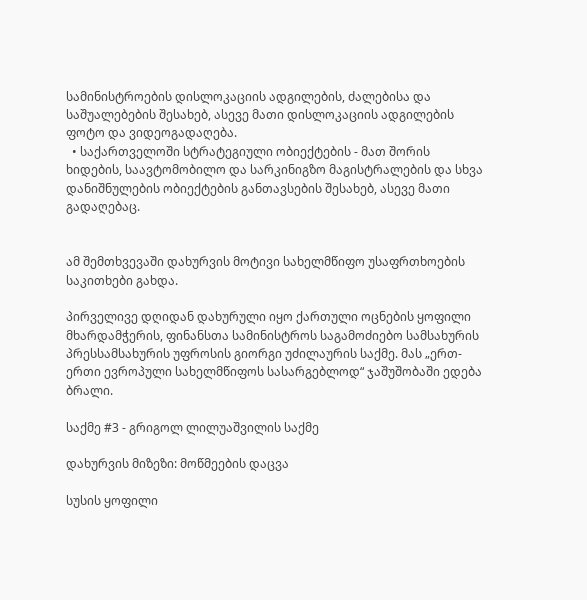სამინისტროების დისლოკაციის ადგილების, ძალებისა და საშუალებების შესახებ, ასევე მათი დისლოკაციის ადგილების ფოტო და ვიდეოგადაღება.
  • საქართველოში სტრატეგიული ობიექტების - მათ შორის ხიდების, საავტომობილო და სარკინიგზო მაგისტრალების და სხვა დანიშნულების ობიექტების განთავსების შესახებ, ასევე მათი გადაღებაც.


ამ შემთხვევაში დახურვის მოტივი სახელმწიფო უსაფრთხოების საკითხები გახდა.

პირველივე დღიდან დახურული იყო ქართული ოცნების ყოფილი მხარდამჭერის, ფინანსთა სამინისტროს საგამოძიებო სამსახურის პრესსამსახურის უფროსის გიორგი უძილაურის საქმე. მას „ერთ-ერთი ევროპული სახელმწიფოს სასარგებლოდ“ ჯაშუშობაში ედება ბრალი.

საქმე #3 - გრიგოლ ლილუაშვილის საქმე

დახურვის მიზეზი: მოწმეების დაცვა

სუსის ყოფილი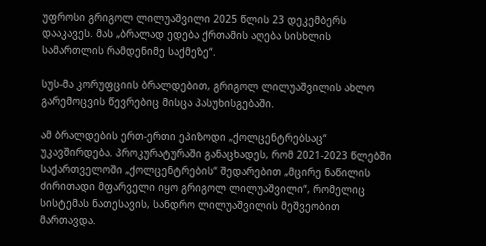უფროსი გრიგოლ ლილუაშვილი 2025 წლის 23 დეკემბერს დააკავეს. მას „ბრალად ედება ქრთამის აღება სისხლის სამართლის რამდენიმე საქმეზე“.

სუს-მა კორუფციის ბრალდებით, გრიგოლ ლილუაშვილის ახლო გარემოცვის წევრებიც მისცა პასუხისგებაში.

ამ ბრალდების ერთ-ერთი ეპიზოდი „ქოლცენტრებსაც“ უკავშირდება. პროკურატურაში განაცხადეს, რომ 2021-2023 წლებში საქართველოში „ქოლცენტრების“ შედარებით „მცირე ნაწილის ძირითადი მფარველი იყო გრიგოლ ლილუაშვილი“, რომელიც სისტემას ნათესავის, სანდრო ლილუაშვილის მეშვეობით მართავდა.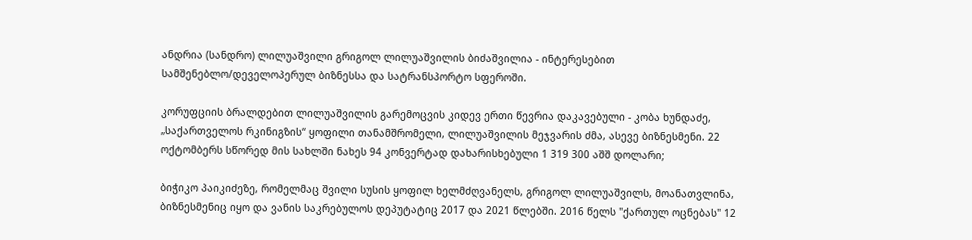ანდრია (სანდრო) ლილუაშვილი გრიგოლ ლილუაშვილის ბიძაშვილია - ინტერესებით სამშენებლო/დეველოპერულ ბიზნესსა და სატრანსპორტო სფეროში.

კორუფციის ბრალდებით ლილუაშვილის გარემოცვის კიდევ ერთი წევრია დაკავებული - კობა ხუნდაძე, „საქართველოს რკინიგზის“ ყოფილი თანამშრომელი, ლილუაშვილის მეჯვარის ძმა, ასევე ბიზნესმენი. 22 ოქტომბერს სწორედ მის სახლში ნახეს 94 კონვერტად დახარისხებული 1 319 300 აშშ დოლარი;

ბიჭიკო პაიკიძეზე, რომელმაც შვილი სუსის ყოფილ ხელმძღვანელს, გრიგოლ ლილუაშვილს, მოანათვლინა, ბიზნესმენიც იყო და ვანის საკრებულოს დეპუტატიც 2017 და 2021 წლებში. 2016 წელს "ქართულ ოცნებას" 12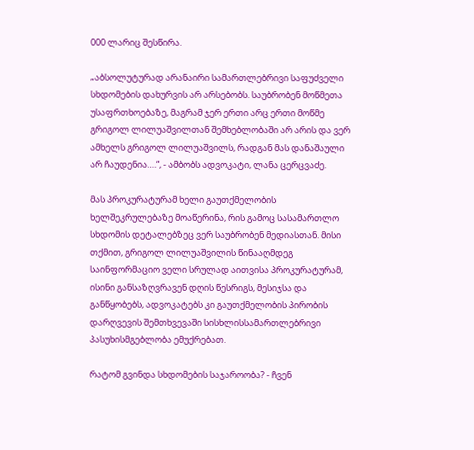000 ლარიც შესწირა.

„აბსოლუტურად არანაირი სამართლებრივი საფუძველი სხდომების დახურვის არ არსებობს. საუბრობენ მოწმეთა უსაფრთხოებაზე, მაგრამ ჯერ ერთი არც ერთი მოწმე გრიგოლ ლილუაშვილთან შემხებლობაში არ არის და ვერ ამხელს გრიგოლ ლილუაშვილს, რადგან მას დანაშაული არ ჩაუდენია….“, - ამბობს ადვოკატი, ლანა ცერცვაძე.

მას პროკურატურამ ხელი გაუთქმელობის ხელშეკრულებაზე მოაწერინა, რის გამოც სასამართლო სხდომის დეტალებზეც ვერ საუბრობენ მედიასთან. მისი თქმით, გრიგოლ ლილუაშვილის წინააღმდეგ საინფორმაციო ველი სრულად აითვისა პროკურატურამ, ისინი განსაზღვრავენ დღის წესრიგს, მესიჯსა და განწყობებს, ადვოკატებს კი გაუთქმელობის პირობის დარღვევის შემთხვევაში სისხლისსამართლებრივი პასუხისმგებლობა ემუქრებათ.

რატომ გვინდა სხდომების საჯაროობა? - ჩვენ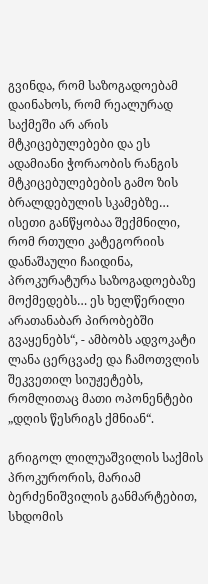გვინდა, რომ საზოგადოებამ დაინახოს, რომ რეალურად საქმეში არ არის მტკიცებულებები და ეს ადამიანი ჭორაობის რანგის მტკიცებულებების გამო ზის ბრალდებულის სკამებზე… ისეთი განწყობაა შექმნილი, რომ რთული კატეგორიის დანაშაული ჩაიდინა, პროკურატურა საზოგადოებაზე მოქმედებს… ეს ხელწერილი არათანაბარ პირობებში გვაყენებს“, - ამბობს ადვოკატი ლანა ცერცვაძე და ჩამოთვლის შეკვეთილ სიუჟეტებს, რომლითაც მათი ოპონენტები „დღის წესრიგს ქმნიან“.

გრიგოლ ლილუაშვილის საქმის პროკურორის, მარიამ ბერძენიშვილის განმარტებით, სხდომის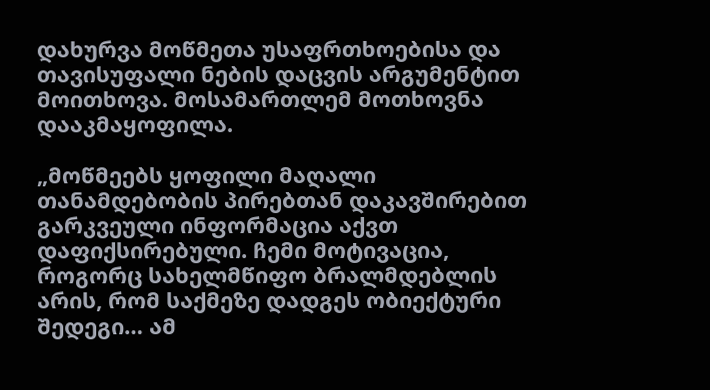დახურვა მოწმეთა უსაფრთხოებისა და თავისუფალი ნების დაცვის არგუმენტით მოითხოვა. მოსამართლემ მოთხოვნა დააკმაყოფილა.

„მოწმეებს ყოფილი მაღალი თანამდებობის პირებთან დაკავშირებით გარკვეული ინფორმაცია აქვთ დაფიქსირებული. ჩემი მოტივაცია, როგორც სახელმწიფო ბრალმდებლის არის, რომ საქმეზე დადგეს ობიექტური შედეგი… ამ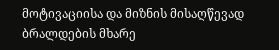მოტივაციისა და მიზნის მისაღწევად ბრალდების მხარე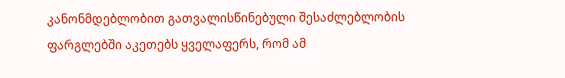კანონმდებლობით გათვალისწინებული შესაძლებლობის ფარგლებში აკეთებს ყველაფერს, რომ ამ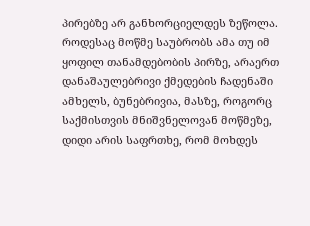პირებზე არ განხორციელდეს ზეწოლა. როდესაც მოწმე საუბრობს ამა თუ იმ ყოფილ თანამდებობის პირზე, არაერთ დანაშაულებრივი ქმედების ჩადენაში ამხელს, ბუნებრივია, მასზე, როგორც საქმისთვის მნიშვნელოვან მოწმეზე, დიდი არის საფრთხე, რომ მოხდეს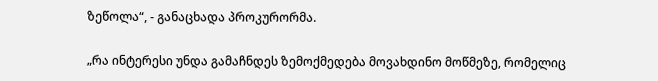ზეწოლა“, - განაცხადა პროკურორმა.

„რა ინტერესი უნდა გამაჩნდეს ზემოქმედება მოვახდინო მოწმეზე, რომელიც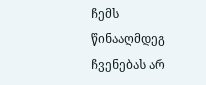ჩემს წინააღმდეგ ჩვენებას არ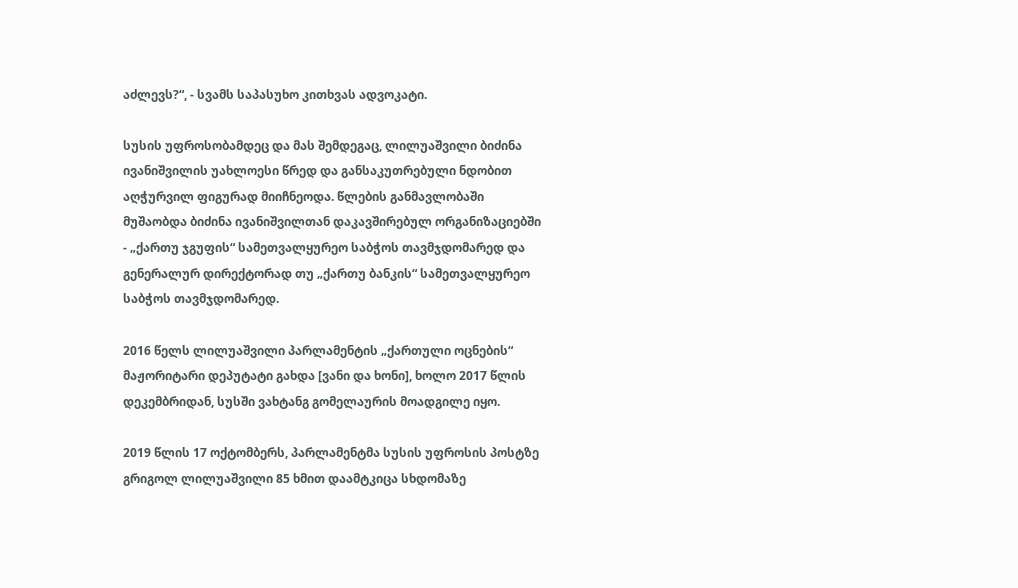აძლევს?“, - სვამს საპასუხო კითხვას ადვოკატი.

სუსის უფროსობამდეც და მას შემდეგაც, ლილუაშვილი ბიძინა ივანიშვილის უახლოესი წრედ და განსაკუთრებული ნდობით აღჭურვილ ფიგურად მიიჩნეოდა. წლების განმავლობაში მუშაობდა ბიძინა ივანიშვილთან დაკავშირებულ ორგანიზაციებში - „ქართუ ჯგუფის“ სამეთვალყურეო საბჭოს თავმჯდომარედ და გენერალურ დირექტორად თუ „ქართუ ბანკის“ სამეთვალყურეო საბჭოს თავმჯდომარედ.

2016 წელს ლილუაშვილი პარლამენტის „ქართული ოცნების“ მაჟორიტარი დეპუტატი გახდა [ვანი და ხონი], ხოლო 2017 წლის დეკემბრიდან, სუსში ვახტანგ გომელაურის მოადგილე იყო.

2019 წლის 17 ოქტომბერს, პარლამენტმა სუსის უფროსის პოსტზე გრიგოლ ლილუაშვილი 85 ხმით დაამტკიცა სხდომაზე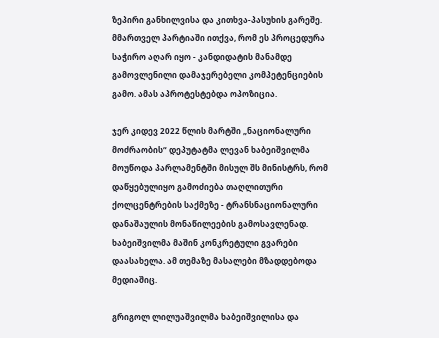ზეპირი განხილვისა და კითხვა-პასუხის გარეშე. მმართველ პარტიაში ითქვა, რომ ეს პროცედურა საჭირო აღარ იყო - კანდიდატის მანამდე გამოვლენილი დამაჯერებელი კომპეტენციების გამო. ამას აპროტესტებდა ოპოზიცია.

ჯერ კიდევ 2022 წლის მარტში „ნაციონალური მოძრაობის“ დეპუტატმა ლევან ხაბეიშვილმა მოუწოდა პარლამენტში მისულ შს მინისტრს, რომ დაწყებულიყო გამოძიება თაღლითური ქოლცენტრების საქმეზე - ტრანსნაციონალური დანაშაულის მონაწილეების გამოსავლენად. ხაბეიშვილმა მაშინ კონკრეტული გვარები დაასახელა. ამ თემაზე მასალები მზადდებოდა მედიაშიც.

გრიგოლ ლილუაშვილმა ხაბეიშვილისა და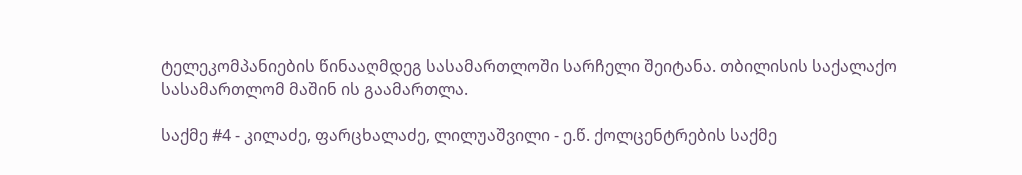ტელეკომპანიების წინააღმდეგ სასამართლოში სარჩელი შეიტანა. თბილისის საქალაქო სასამართლომ მაშინ ის გაამართლა.

საქმე #4 - კილაძე, ფარცხალაძე, ლილუაშვილი - ე.წ. ქოლცენტრების საქმე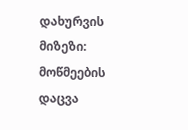დახურვის მიზეზი: მოწმეების დაცვა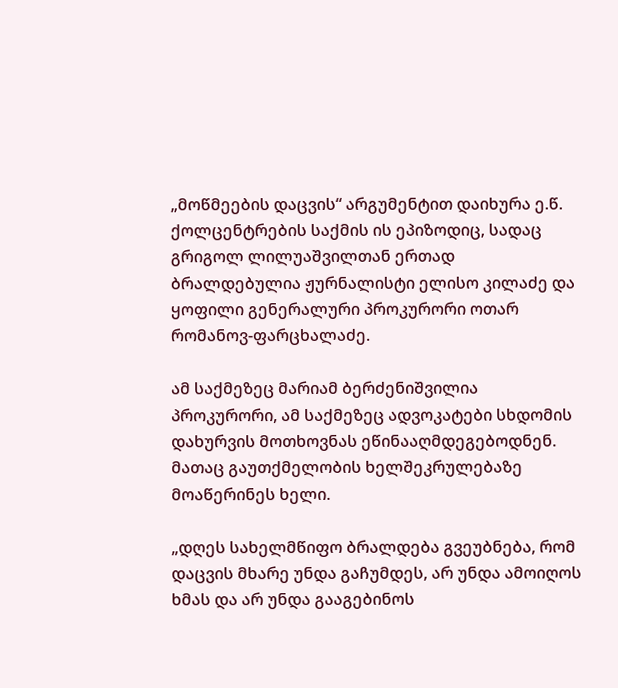„მოწმეების დაცვის“ არგუმენტით დაიხურა ე.წ. ქოლცენტრების საქმის ის ეპიზოდიც, სადაც გრიგოლ ლილუაშვილთან ერთად ბრალდებულია ჟურნალისტი ელისო კილაძე და ყოფილი გენერალური პროკურორი ოთარ რომანოვ-ფარცხალაძე.

ამ საქმეზეც მარიამ ბერძენიშვილია პროკურორი, ამ საქმეზეც ადვოკატები სხდომის დახურვის მოთხოვნას ეწინააღმდეგებოდნენ. მათაც გაუთქმელობის ხელშეკრულებაზე მოაწერინეს ხელი.

„დღეს სახელმწიფო ბრალდება გვეუბნება, რომ დაცვის მხარე უნდა გაჩუმდეს, არ უნდა ამოიღოს ხმას და არ უნდა გააგებინოს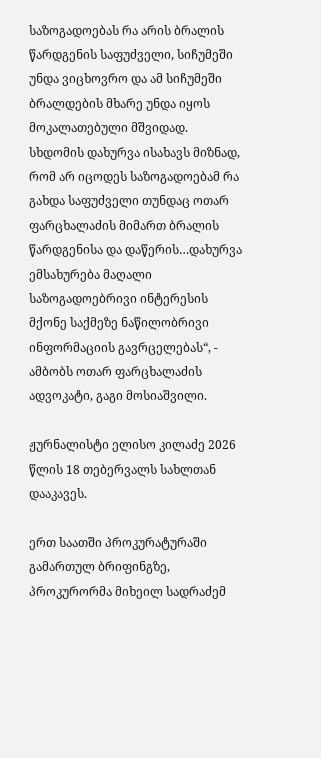საზოგადოებას რა არის ბრალის წარდგენის საფუძველი, სიჩუმეში უნდა ვიცხოვრო და ამ სიჩუმეში ბრალდების მხარე უნდა იყოს მოკალათებული მშვიდად. სხდომის დახურვა ისახავს მიზნად, რომ არ იცოდეს საზოგადოებამ რა გახდა საფუძველი თუნდაც ოთარ ფარცხალაძის მიმართ ბრალის წარდგენისა და დაწერის…დახურვა ემსახურება მაღალი საზოგადოებრივი ინტერესის მქონე საქმეზე ნაწილობრივი ინფორმაციის გავრცელებას“, - ამბობს ოთარ ფარცხალაძის ადვოკატი, გაგი მოსიაშვილი.

ჟურნალისტი ელისო კილაძე 2026 წლის 18 თებერვალს სახლთან დააკავეს.

ერთ საათში პროკურატურაში გამართულ ბრიფინგზე, პროკურორმა მიხეილ სადრაძემ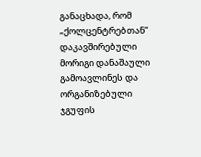განაცხადა, რომ „ქოლცენტრებთან“ დაკავშირებული მორიგი დანაშაული გამოავლინეს და ორგანიზებული ჯგუფის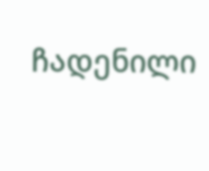ჩადენილი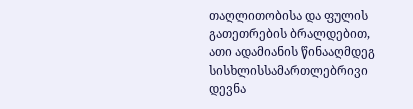თაღლითობისა და ფულის გათეთრების ბრალდებით, ათი ადამიანის წინააღმდეგ სისხლისსამართლებრივი დევნა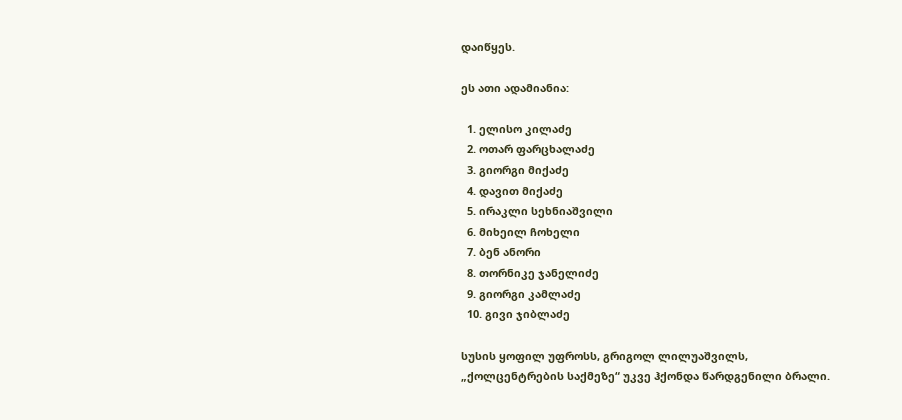დაიწყეს.

ეს ათი ადამიანია:

  1. ელისო კილაძე
  2. ოთარ ფარცხალაძე
  3. გიორგი მიქაძე
  4. დავით მიქაძე
  5. ირაკლი სეხნიაშვილი
  6. მიხეილ ჩოხელი
  7. ბენ ანორი
  8. თორნიკე ჯანელიძე
  9. გიორგი კამლაძე
  10. გივი ჯიბლაძე

სუსის ყოფილ უფროსს, გრიგოლ ლილუაშვილს, „ქოლცენტრების საქმეზე“ უკვე ჰქონდა წარდგენილი ბრალი.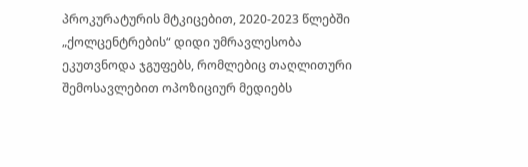პროკურატურის მტკიცებით, 2020-2023 წლებში „ქოლცენტრების“ დიდი უმრავლესობა ეკუთვნოდა ჯგუფებს, რომლებიც თაღლითური შემოსავლებით ოპოზიციურ მედიებს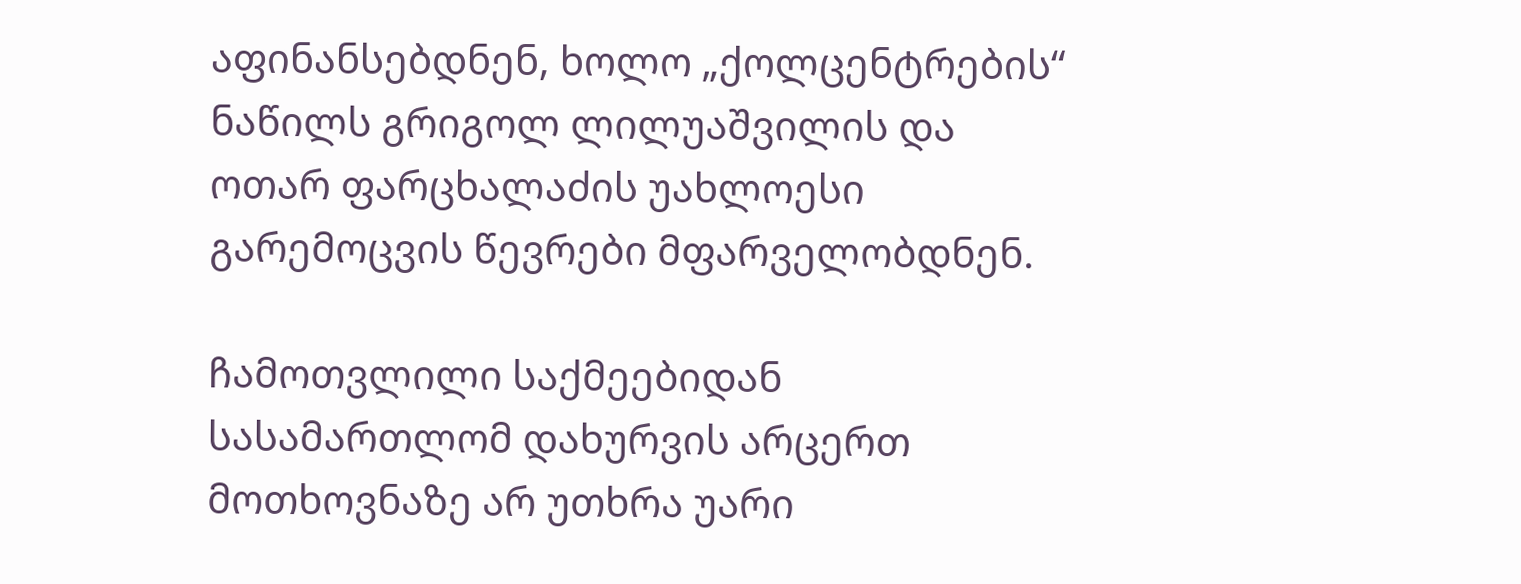აფინანსებდნენ, ხოლო „ქოლცენტრების“ ნაწილს გრიგოლ ლილუაშვილის და ოთარ ფარცხალაძის უახლოესი გარემოცვის წევრები მფარველობდნენ.

ჩამოთვლილი საქმეებიდან სასამართლომ დახურვის არცერთ მოთხოვნაზე არ უთხრა უარი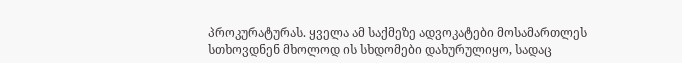პროკურატურას. ყველა ამ საქმეზე ადვოკატები მოსამართლეს სთხოვდნენ მხოლოდ ის სხდომები დახურულიყო, სადაც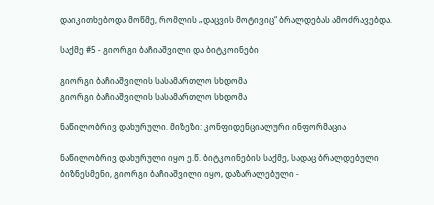დაიკითხებოდა მოწმე, რომლის „დაცვის მოტივიც“ ბრალდებას ამოძრავებდა.

საქმე #5 - გიორგი ბაჩიაშვილი და ბიტკოინები

გიორგი ბაჩიაშვილის სასამართლო სხდომა
გიორგი ბაჩიაშვილის სასამართლო სხდომა

ნაწილობრივ დახურული. მიზეზი: კონფიდენციალური ინფორმაცია

ნაწილობრივ დახურული იყო ე.წ. ბიტკოინების საქმე, სადაც ბრალდებული ბიზნესმენი, გიორგი ბაჩიაშვილი იყო, დაზარალებული -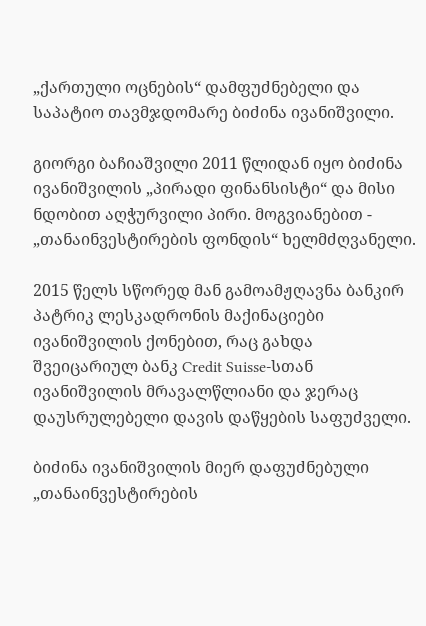„ქართული ოცნების“ დამფუძნებელი და საპატიო თავმჯდომარე ბიძინა ივანიშვილი.

გიორგი ბაჩიაშვილი 2011 წლიდან იყო ბიძინა ივანიშვილის „პირადი ფინანსისტი“ და მისი ნდობით აღჭურვილი პირი. მოგვიანებით - „თანაინვესტირების ფონდის“ ხელმძღვანელი.

2015 წელს სწორედ მან გამოამჟღავნა ბანკირ პატრიკ ლესკადრონის მაქინაციები ივანიშვილის ქონებით, რაც გახდა შვეიცარიულ ბანკ Credit Suisse-სთან ივანიშვილის მრავალწლიანი და ჯერაც დაუსრულებელი დავის დაწყების საფუძველი.

ბიძინა ივანიშვილის მიერ დაფუძნებული „თანაინვესტირების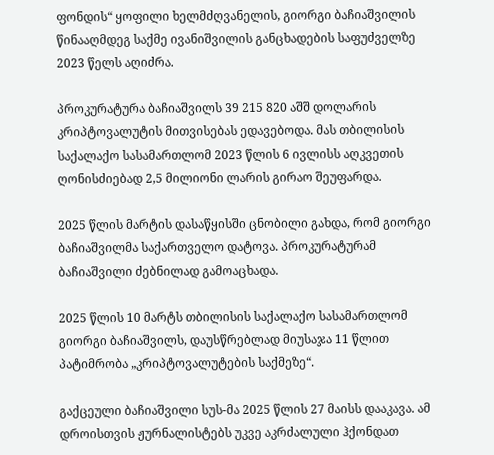ფონდის“ ყოფილი ხელმძღვანელის, გიორგი ბაჩიაშვილის წინააღმდეგ საქმე ივანიშვილის განცხადების საფუძველზე 2023 წელს აღიძრა.

პროკურატურა ბაჩიაშვილს 39 215 820 აშშ დოლარის კრიპტოვალუტის მითვისებას ედავებოდა. მას თბილისის საქალაქო სასამართლომ 2023 წლის 6 ივლისს აღკვეთის ღონისძიებად 2,5 მილიონი ლარის გირაო შეუფარდა.

2025 წლის მარტის დასაწყისში ცნობილი გახდა, რომ გიორგი ბაჩიაშვილმა საქართველო დატოვა. პროკურატურამ ბაჩიაშვილი ძებნილად გამოაცხადა.

2025 წლის 10 მარტს თბილისის საქალაქო სასამართლომ გიორგი ბაჩიაშვილს, დაუსწრებლად მიუსაჯა 11 წლით პატიმრობა „კრიპტოვალუტების საქმეზე“.

გაქცეული ბაჩიაშვილი სუს-მა 2025 წლის 27 მაისს დააკავა. ამ დროისთვის ჟურნალისტებს უკვე აკრძალული ჰქონდათ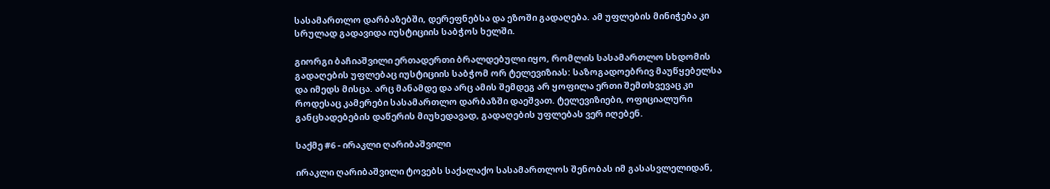სასამართლო დარბაზებში, დერეფნებსა და ეზოში გადაღება. ამ უფლების მინიჭება კი სრულად გადავიდა იუსტიციის საბჭოს ხელში.

გიორგი ბაჩიაშვილი ერთადერთი ბრალდებული იყო, რომლის სასამართლო სხდომის გადაღების უფლებაც იუსტიციის საბჭომ ორ ტელევიზიას: საზოგადოებრივ მაუწყებელსა და იმედს მისცა. არც მანამდე და არც ამის შემდეგ არ ყოფილა ერთი შემთხვევაც კი როდესაც კამერები სასამართლო დარბაზში დაეშვათ. ტელევიზიები, ოფიციალური განცხადებების დაწერის მიუხედავად, გადაღების უფლებას ვერ იღებენ.

საქმე #6 - ირაკლი ღარიბაშვილი

ირაკლი ღარიბაშვილი ტოვებს საქალაქო სასამართლოს შენობას იმ გასასვლელიდან,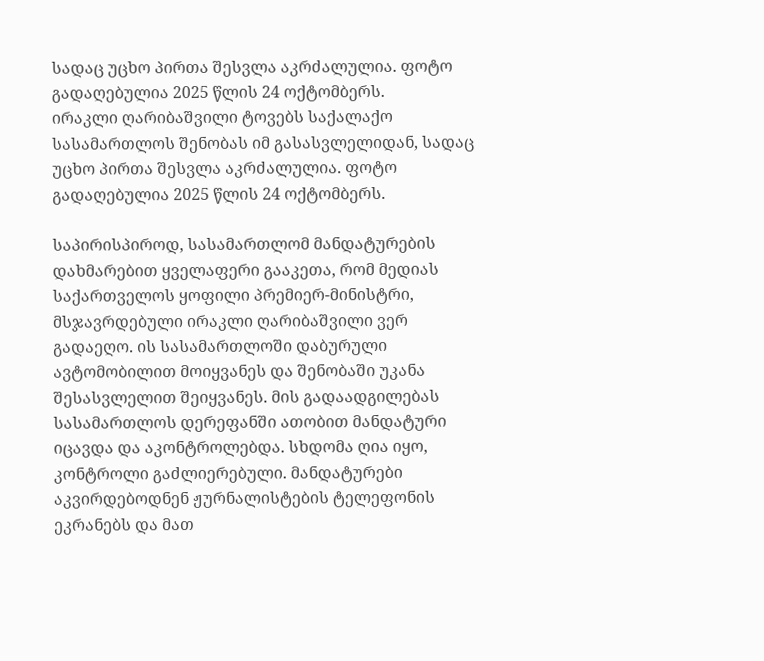სადაც უცხო პირთა შესვლა აკრძალულია. ფოტო გადაღებულია 2025 წლის 24 ოქტომბერს.
ირაკლი ღარიბაშვილი ტოვებს საქალაქო სასამართლოს შენობას იმ გასასვლელიდან, სადაც უცხო პირთა შესვლა აკრძალულია. ფოტო გადაღებულია 2025 წლის 24 ოქტომბერს.

საპირისპიროდ, სასამართლომ მანდატურების დახმარებით ყველაფერი გააკეთა, რომ მედიას საქართველოს ყოფილი პრემიერ-მინისტრი, მსჯავრდებული ირაკლი ღარიბაშვილი ვერ გადაეღო. ის სასამართლოში დაბურული ავტომობილით მოიყვანეს და შენობაში უკანა შესასვლელით შეიყვანეს. მის გადაადგილებას სასამართლოს დერეფანში ათობით მანდატური იცავდა და აკონტროლებდა. სხდომა ღია იყო, კონტროლი გაძლიერებული. მანდატურები აკვირდებოდნენ ჟურნალისტების ტელეფონის ეკრანებს და მათ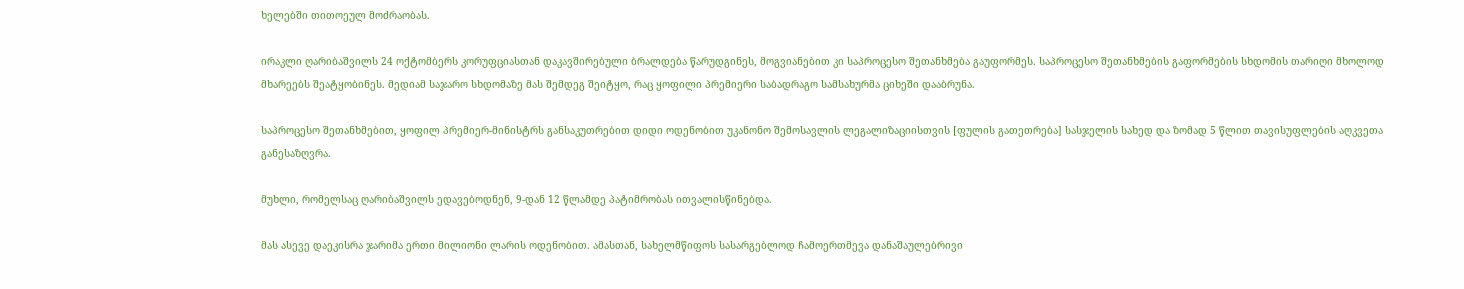ხელებში თითოეულ მოძრაობას.

ირაკლი ღარიბაშვილს 24 ოქტომბერს კორუფციასთან დაკავშირებული ბრალდება წარუდგინეს, მოგვიანებით კი საპროცესო შეთანხმება გაუფორმეს. საპროცესო შეთანხმების გაფორმების სხდომის თარიღი მხოლოდ მხარეებს შეატყობინეს. მედიამ საჯარო სხდომაზე მას შემდეგ შეიტყო, რაც ყოფილი პრემიერი საბადრაგო სამსახურმა ციხეში დააბრუნა.

საპროცესო შეთანხმებით, ყოფილ პრემიერ-მინისტრს განსაკუთრებით დიდი ოდენობით უკანონო შემოსავლის ლეგალიზაციისთვის [ფულის გათეთრება] სასჯელის სახედ და ზომად 5 წლით თავისუფლების აღკვეთა განესაზღვრა.

მუხლი, რომელსაც ღარიბაშვილს ედავებოდნენ, 9-დან 12 წლამდე პატიმრობას ითვალისწინებდა.

მას ასევე დაეკისრა ჯარიმა ერთი მილიონი ლარის ოდენობით. ამასთან, სახელმწიფოს სასარგებლოდ ჩამოერთმევა დანაშაულებრივი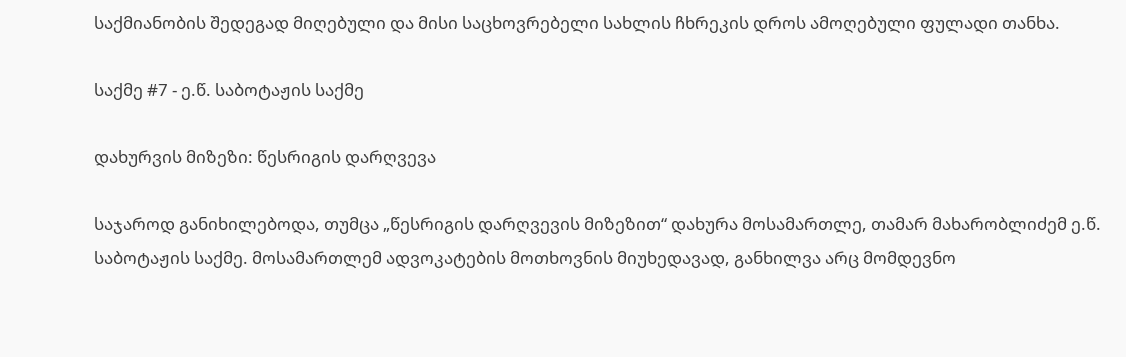საქმიანობის შედეგად მიღებული და მისი საცხოვრებელი სახლის ჩხრეკის დროს ამოღებული ფულადი თანხა.

საქმე #7 - ე.წ. საბოტაჟის საქმე

დახურვის მიზეზი: წესრიგის დარღვევა

საჯაროდ განიხილებოდა, თუმცა „წესრიგის დარღვევის მიზეზით“ დახურა მოსამართლე, თამარ მახარობლიძემ ე.წ. საბოტაჟის საქმე. მოსამართლემ ადვოკატების მოთხოვნის მიუხედავად, განხილვა არც მომდევნო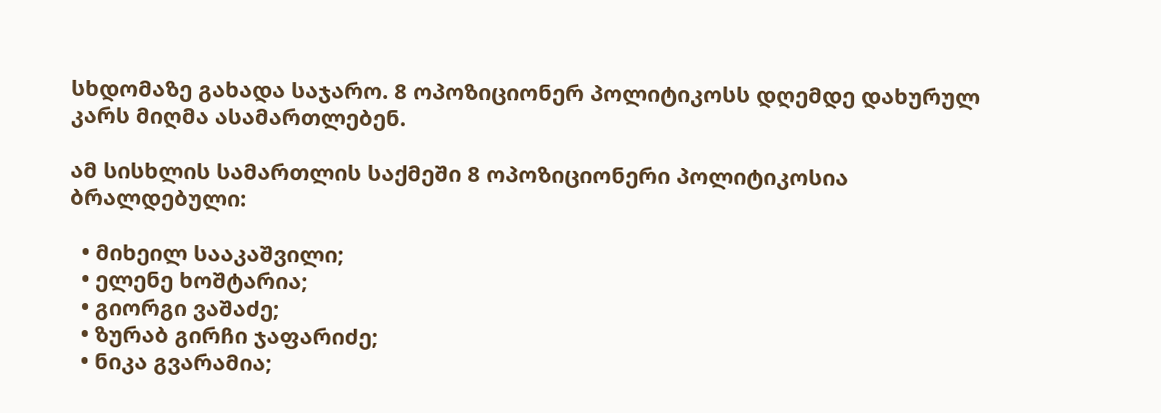სხდომაზე გახადა საჯარო. 8 ოპოზიციონერ პოლიტიკოსს დღემდე დახურულ კარს მიღმა ასამართლებენ.

ამ სისხლის სამართლის საქმეში 8 ოპოზიციონერი პოლიტიკოსია ბრალდებული:

  • მიხეილ სააკაშვილი;
  • ელენე ხოშტარია;
  • გიორგი ვაშაძე;
  • ზურაბ გირჩი ჯაფარიძე;
  • ნიკა გვარამია;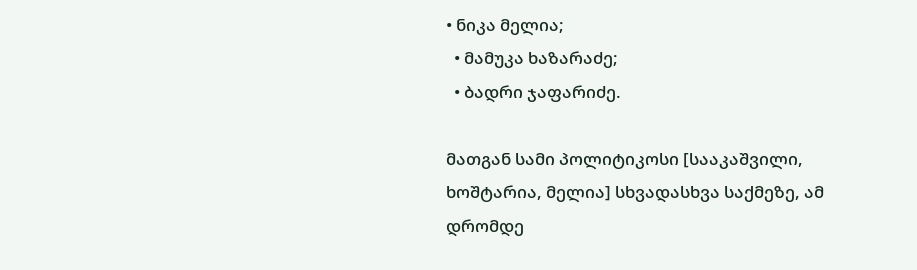• ნიკა მელია;
  • მამუკა ხაზარაძე;
  • ბადრი ჯაფარიძე.

მათგან სამი პოლიტიკოსი [სააკაშვილი, ხოშტარია, მელია] სხვადასხვა საქმეზე, ამ დრომდე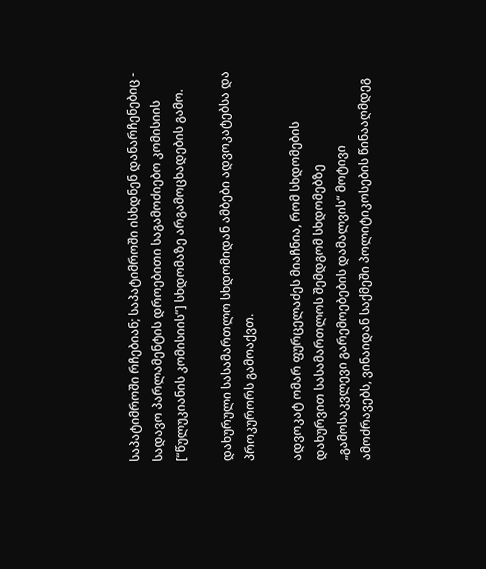საპატიმროში რჩებიან; საპატიმროში ისხდნენ დანარჩენებიც - სადავო პარლამენტის დროებითი საგამოძიებო კომისიის [“წულუკიანის კომისიის”] სხდომაზე არგამოცხადების გამო.

დახურული სასამართლო სხდომიდან ამბები ადვოკატებსა და პროკურორს გამოაქვთ.

ადვოკატ ომარ ფურცელაძეს მიაჩნია, რომ სხდომების დახურვით სასამართლოს შემდგომ სხდომებზე „გამოსაკვლევი გარემოებების დამალვის“ მოტივი ამოძრავებს, ვინაიდან საქმეში პოლიტიკოსების წინააღმდეგ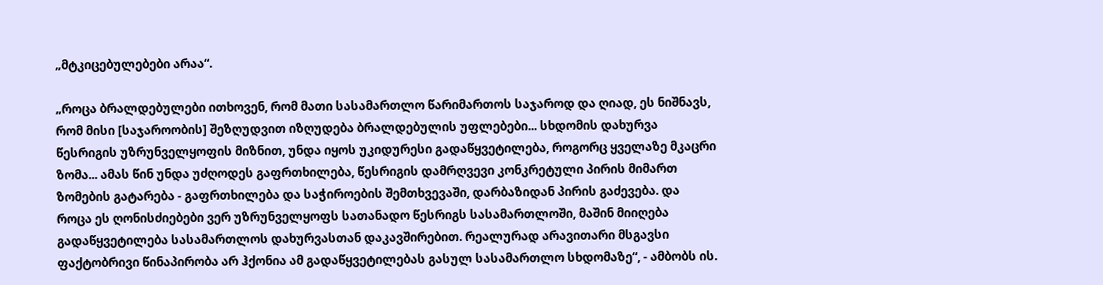„მტკიცებულებები არაა“.

„როცა ბრალდებულები ითხოვენ, რომ მათი სასამართლო წარიმართოს საჯაროდ და ღიად, ეს ნიშნავს, რომ მისი [საჯაროობის] შეზღუდვით იზღუდება ბრალდებულის უფლებები... სხდომის დახურვა წესრიგის უზრუნველყოფის მიზნით, უნდა იყოს უკიდურესი გადაწყვეტილება, როგორც ყველაზე მკაცრი ზომა... ამას წინ უნდა უძღოდეს გაფრთხილება, წესრიგის დამრღვევი კონკრეტული პირის მიმართ ზომების გატარება - გაფრთხილება და საჭიროების შემთხვევაში, დარბაზიდან პირის გაძევება. და როცა ეს ღონისძიებები ვერ უზრუნველყოფს სათანადო წესრიგს სასამართლოში, მაშინ მიიღება გადაწყვეტილება სასამართლოს დახურვასთან დაკავშირებით. რეალურად არავითარი მსგავსი ფაქტობრივი წინაპირობა არ ჰქონია ამ გადაწყვეტილებას გასულ სასამართლო სხდომაზე“, - ამბობს ის.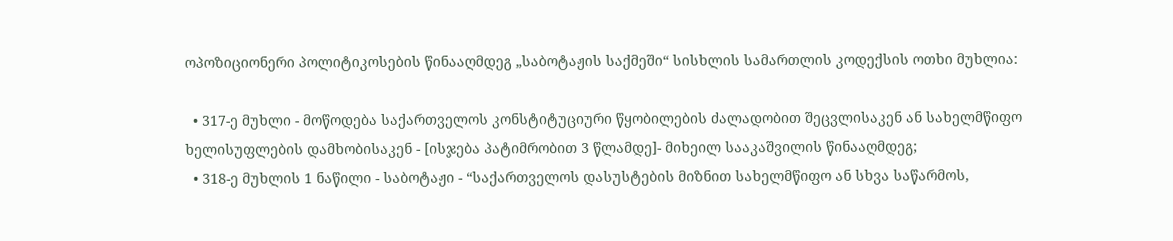ოპოზიციონერი პოლიტიკოსების წინააღმდეგ „საბოტაჟის საქმეში“ სისხლის სამართლის კოდექსის ოთხი მუხლია:

  • 317-ე მუხლი - მოწოდება საქართველოს კონსტიტუციური წყობილების ძალადობით შეცვლისაკენ ან სახელმწიფო ხელისუფლების დამხობისაკენ - [ისჯება პატიმრობით 3 წლამდე]- მიხეილ სააკაშვილის წინააღმდეგ;
  • 318-ე მუხლის 1 ნაწილი - საბოტაჟი - “საქართველოს დასუსტების მიზნით სახელმწიფო ან სხვა საწარმოს,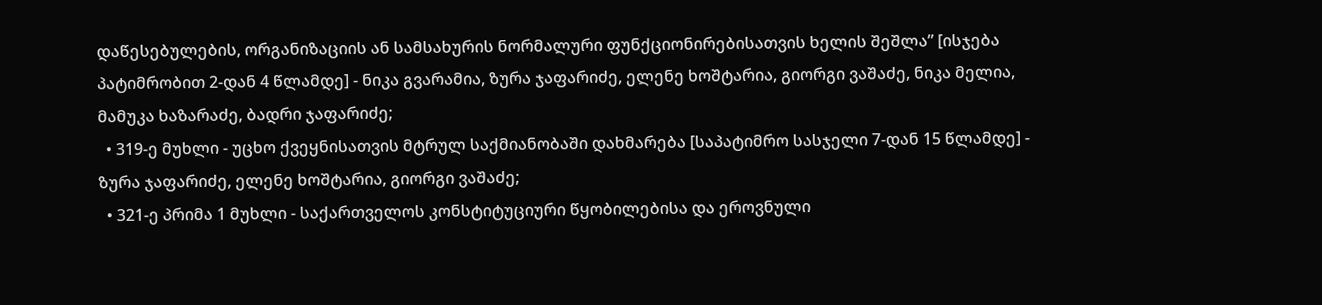დაწესებულების, ორგანიზაციის ან სამსახურის ნორმალური ფუნქციონირებისათვის ხელის შეშლა” [ისჯება პატიმრობით 2-დან 4 წლამდე] - ნიკა გვარამია, ზურა ჯაფარიძე, ელენე ხოშტარია, გიორგი ვაშაძე, ნიკა მელია, მამუკა ხაზარაძე, ბადრი ჯაფარიძე;
  • 319-ე მუხლი - უცხო ქვეყნისათვის მტრულ საქმიანობაში დახმარება [საპატიმრო სასჯელი 7-დან 15 წლამდე] - ზურა ჯაფარიძე, ელენე ხოშტარია, გიორგი ვაშაძე;
  • 321-ე პრიმა 1 მუხლი - საქართველოს კონსტიტუციური წყობილებისა და ეროვნული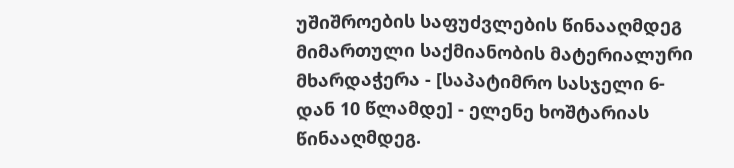უშიშროების საფუძვლების წინააღმდეგ მიმართული საქმიანობის მატერიალური მხარდაჭერა - [საპატიმრო სასჯელი 6-დან 10 წლამდე] - ელენე ხოშტარიას წინააღმდეგ.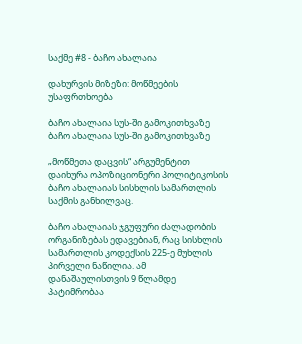საქმე #8 - ბაჩო ახალაია

დახურვის მიზეზი: მოწმეების უსაფრთხოება

ბაჩო ახალაია სუს-ში გამოკითხვაზე
ბაჩო ახალაია სუს-ში გამოკითხვაზე

„მოწმეთა დაცვის“ არგუმენტით დაიხურა ოპოზიციონერი პოლიტიკოსის ბაჩო ახალაიას სისხლის სამართლის საქმის განხილვაც.

ბაჩო ახალაიას ჯგუფური ძალადობის ორგანიზებას ედავებიან, რაც სისხლის სამართლის კოდექსის 225-ე მუხლის პირველი ნაწილია. ამ დანაშაულისთვის 9 წლამდე პატიმრობაა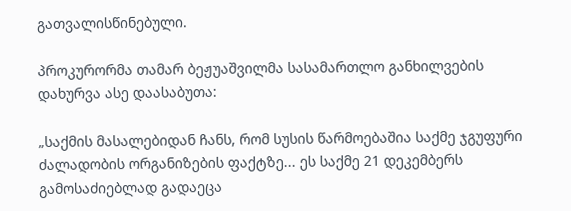გათვალისწინებული.

პროკურორმა თამარ ბეჟუაშვილმა სასამართლო განხილვების დახურვა ასე დაასაბუთა:

„საქმის მასალებიდან ჩანს, რომ სუსის წარმოებაშია საქმე ჯგუფური ძალადობის ორგანიზების ფაქტზე... ეს საქმე 21 დეკემბერს გამოსაძიებლად გადაეცა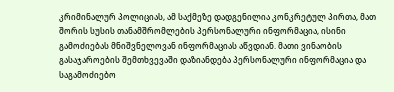კრიმინალურ პოლიციას, ამ საქმეზე დადგენილია კონკრეტულ პირთა, მათ შორის სუსის თანამშრომლების პერსონალური ინფორმაცია, ისინი გამოძიებას მნიშვნელოვან ინფორმაციას აწვდიან. მათი ვინაობის გასაჯაროების შემთხვევაში დაზიანდება პერსონალური ინფორმაცია და საგამოძიებო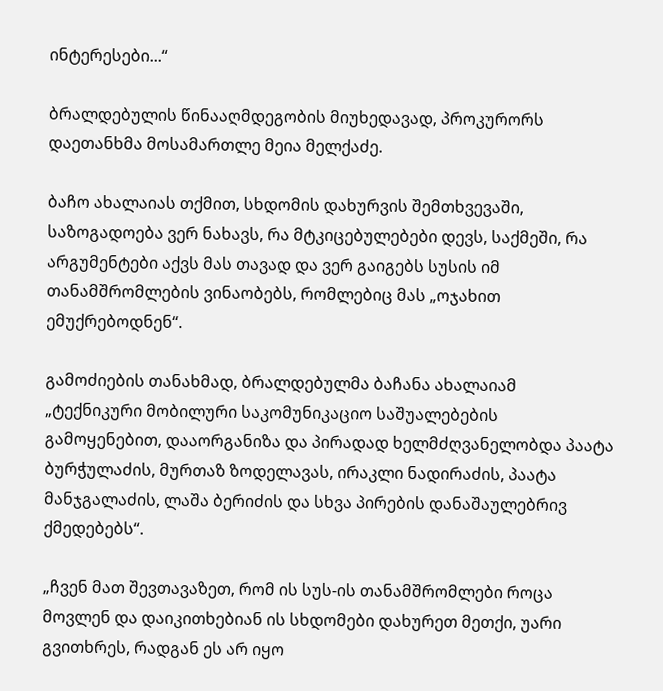ინტერესები...“

ბრალდებულის წინააღმდეგობის მიუხედავად, პროკურორს დაეთანხმა მოსამართლე მეია მელქაძე.

ბაჩო ახალაიას თქმით, სხდომის დახურვის შემთხვევაში, საზოგადოება ვერ ნახავს, რა მტკიცებულებები დევს, საქმეში, რა არგუმენტები აქვს მას თავად და ვერ გაიგებს სუსის იმ თანამშრომლების ვინაობებს, რომლებიც მას „ოჯახით ემუქრებოდნენ“.

გამოძიების თანახმად, ბრალდებულმა ბაჩანა ახალაიამ „ტექნიკური მობილური საკომუნიკაციო საშუალებების გამოყენებით, დააორგანიზა და პირადად ხელმძღვანელობდა პაატა ბურჭულაძის, მურთაზ ზოდელავას, ირაკლი ნადირაძის, პაატა მანჯგალაძის, ლაშა ბერიძის და სხვა პირების დანაშაულებრივ ქმედებებს“.

„ჩვენ მათ შევთავაზეთ, რომ ის სუს-ის თანამშრომლები როცა მოვლენ და დაიკითხებიან ის სხდომები დახურეთ მეთქი, უარი გვითხრეს, რადგან ეს არ იყო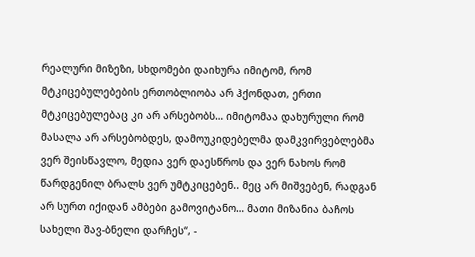რეალური მიზეზი, სხდომები დაიხურა იმიტომ, რომ მტკიცებულებების ერთობლიობა არ ჰქონდათ, ერთი მტკიცებულებაც კი არ არსებობს… იმიტომაა დახურული რომ მასალა არ არსებობდეს, დამოუკიდებელმა დამკვირვებლებმა ვერ შეისწავლო, მედია ვერ დაესწროს და ვერ ნახოს რომ წარდგენილ ბრალს ვერ უმტკიცებენ.. მეც არ მიშვებენ, რადგან არ სურთ იქიდან ამბები გამოვიტანო… მათი მიზანია ბაჩოს სახელი შავ-ბნელი დარჩეს“, -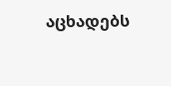აცხადებს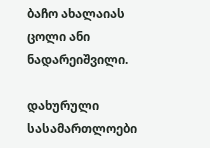ბაჩო ახალაიას ცოლი ანი ნადარეიშვილი.

დახურული სასამართლოები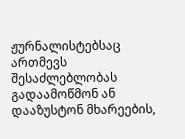ჟურნალისტებსაც ართმევს შესაძლებლობას გადაამოწმონ ან დააზუსტონ მხარეების,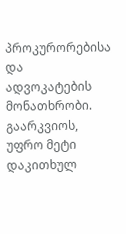პროკურორებისა და ადვოკატების მონათხრობი. გაარკვიოს, უფრო მეტი დაკითხულ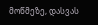მოწმეზე, დასვას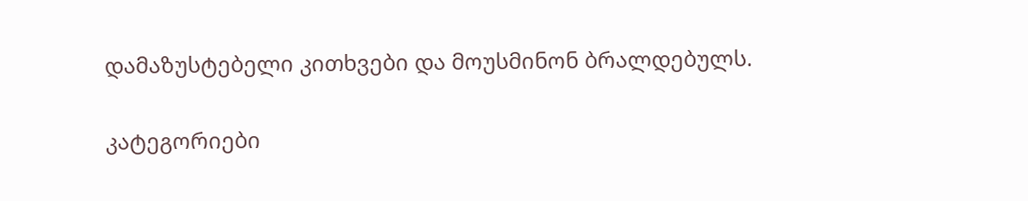დამაზუსტებელი კითხვები და მოუსმინონ ბრალდებულს.

კატეგორიები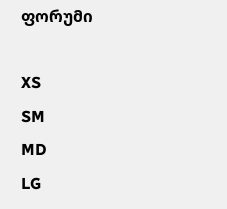ფორუმი

XS
SM
MD
LG